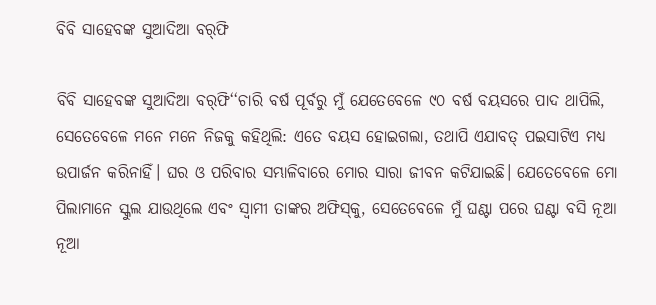ବିବି ସାହେବଙ୍କ ସୁଆଦିଆ ବର୍‌ଫି

ବିବି ସାହେବଙ୍କ ସୁଆଦିଆ ବର୍‌ଫି‘‘ଚାରି ବର୍ଷ ପୂର୍ବରୁ ମୁଁ ଯେତେବେଳେ ୯୦ ବର୍ଷ ବୟସରେ ପାଦ ଥାପିଲି, ସେତେବେଳେ ମନେ ମନେ ନିଜକୁ କହିଥିଲି: ଏତେ ବୟସ ହୋଇଗଲା, ତଥାପି ଏଯାବତ୍‌ ପଇସାଟିଏ ମଧ୍ୟ ଉପାର୍ଜନ କରିନାହିଁ। ଘର ଓ ପରିବାର ସମ୍ଭାଳିବାରେ ମୋର ସାରା ଜୀବନ କଟିଯାଇଛି। ଯେତେବେଳେ ମୋ ପିଲାମାନେ ସ୍କୁଲ ଯାଉଥିଲେ ଏବଂ ସ୍ବାମୀ ତାଙ୍କର ଅଫିସ୍‌କୁ, ସେତେବେଳେ ମୁଁ ଘଣ୍ଟା ପରେ ଘଣ୍ଟା ବସି ନୂଆ ନୂଆ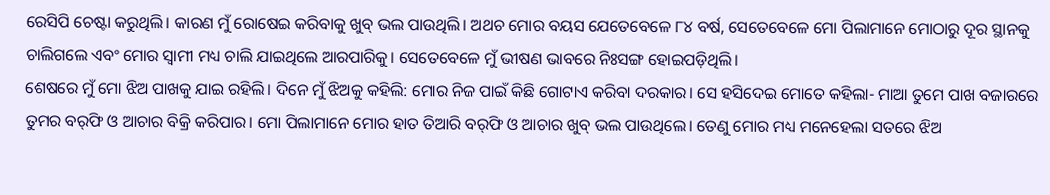ରେସିପି ଚେଷ୍ଟା କରୁଥିଲି। କାରଣ ମୁଁ ରୋଷେଇ କରିବାକୁ ଖୁବ୍ ଭଲ ପାଉଥିଲି। ଅଥଚ ମୋର ବୟସ ଯେତେବେଳେ ୮୪ ବର୍ଷ, ସେତେବେଳେ ମୋ ପିଲାମାନେ ମୋଠାରୁ ଦୂର ସ୍ଥାନକୁ ଚାଲିଗଲେ ଏବଂ ମୋର ସ୍ବାମୀ ମଧ୍ୟ ଚାଲି ଯାଇଥିଲେ ଆରପାରିକୁ। ସେତେବେଳେ ମୁଁ ଭୀଷଣ ଭାବରେ ନିଃସଙ୍ଗ ହୋଇପଡ଼ିଥିଲି।
ଶେଷରେ ମୁଁ ମୋ ଝିଅ ପାଖକୁ ଯାଇ ରହିଲି। ଦିନେ ମୁଁ ଝିଅକୁ କହିଲି: ମୋର ନିଜ ପାଇଁ କିଛି ଗୋଟାଏ କରିବା ଦରକାର। ସେ ହସିଦେଇ ମୋତେ କହିଲା- ମାଆ ତୁମେ ପାଖ ବଜାରରେ ତୁମର ବର୍‌ଫି ଓ ଆଚାର ବିକ୍ରି କରିପାର। ମୋ ପିଲାମାନେ ମୋର ହାତ ତିଆରି ବର୍‌ଫି ଓ ଆଚାର ଖୁବ୍ ଭଲ ପାଉଥିଲେ। ତେଣୁ ମୋର ମଧ୍ୟ ମନେହେଲା ସତରେ ଝିଅ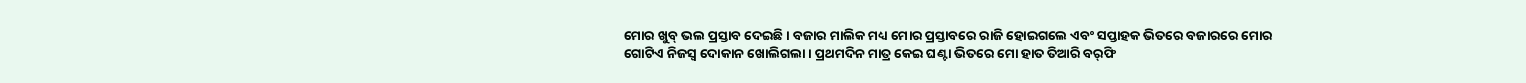ମୋର ଖୁବ୍ ଭଲ ପ୍ରସ୍ତାବ ଦେଇଛି। ବଜାର ମାଲିକ ମଧ୍ୟ ମୋର ପ୍ରସ୍ତାବରେ ରାଜି ହୋଇଗଲେ ଏବଂ ସପ୍ତାହକ ଭିତରେ ବଜାରରେ ମୋର ଗୋଟିଏ ନିଜସ୍ୱ ଦୋକାନ ଖୋଲିଗଲା। ପ୍ରଥମଦିନ ମାତ୍ର କେଇ ଘଣ୍ଟା ଭିତରେ ମୋ ହାତ ତିଆରି ବର୍‌ଫି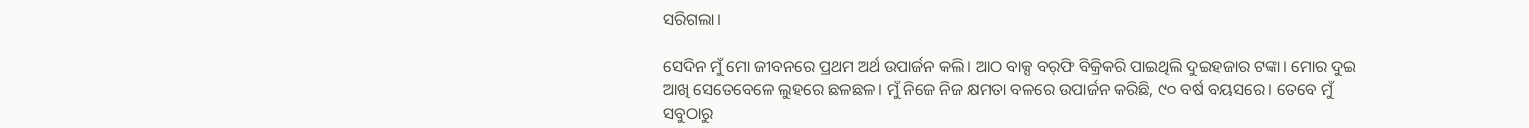ସରିଗଲା।

ସେଦିନ ମୁଁ ମୋ ଜୀବନରେ ପ୍ରଥମ ଅର୍ଥ ଉପାର୍ଜନ କଲି। ଆଠ ବାକ୍ସ ବର୍‌ଫି ବିକ୍ରିକରି ପାଇଥିଲି ଦୁଇହଜାର ଟଙ୍କା। ମୋର ଦୁଇ ଆଖି ସେତେବେଳେ ଲୁହରେ ଛଳଛଳ। ମୁଁ ନିଜେ ନିଜ କ୍ଷମତା ବଳରେ ଉପାର୍ଜନ କରିଛି, ୯୦ ବର୍ଷ ବୟସରେ। ତେବେ ମୁଁ ସବୁଠାରୁ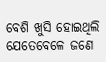ବେଶି ଖୁସି ହୋଇଥିଲି ଯେତେବେଳେ ଜଣେ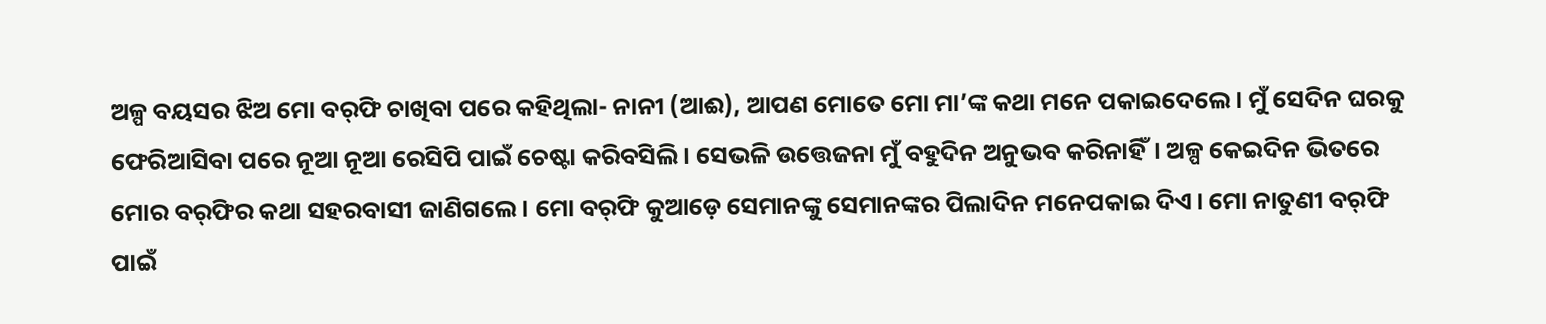ଅଳ୍ପ ବୟସର ଝିଅ ମୋ ବର୍‌ଫି ଚାଖିବା ପରେ କହିଥିଲା- ନାନୀ (ଆଈ), ଆପଣ ମୋତେ ମୋ ମା’ଙ୍କ କଥା ମନେ ପକାଇଦେଲେ। ମୁଁ ସେଦିନ ଘରକୁ ଫେରିଆସିବା ପରେ ନୂଆ ନୂଆ ରେସିପି ପାଇଁ ଚେଷ୍ଟା କରିବସିଲି। ସେଭଳି ଉତ୍ତେଜନା ମୁଁ ବହୁଦିନ ଅନୁଭବ କରିନାହିଁ। ଅଳ୍ପ କେଇଦିନ ଭିତରେ ମୋର ବର୍‌ଫିର କଥା ସହରବାସୀ ଜାଣିଗଲେ। ମୋ ବର୍‌ଫି କୁଆଡ଼େ ସେମାନଙ୍କୁ ସେମାନଙ୍କର ପିଲାଦିନ ମନେପକାଇ ଦିଏ। ମୋ ନାତୁଣୀ ବର୍‌ଫି ପାଇଁ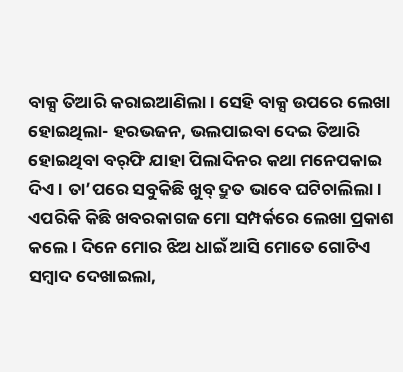ବାକ୍ସ ତିଆରି କରାଇଆଣିଲା। ସେହି ବାକ୍ସ ଉପରେ ଲେଖା ହୋଇଥିଲା- ହରଭଜନ, ଭଲପାଇବା ଦେଇ ତିଆରି ହୋଇଥିବା ବର୍‌ଫି ଯାହା ପିଲାଦିନର କଥା ମନେପକାଇ ଦିଏ। ତା’ପରେ ସବୁକିଛି ଖୁବ୍ ଦ୍ରୁତ ଭାବେ ଘଟିଚାଲିଲା। ଏପରିକି କିଛି ଖବରକାଗଜ ମୋ ସମ୍ପର୍କରେ ଲେଖା ପ୍ରକାଶ କଲେ। ଦିନେ ମୋର ଝିଅ ଧାଇଁ ଆସି ମୋତେ ଗୋଟିଏ ସମ୍ବାଦ ଦେଖାଇଲା,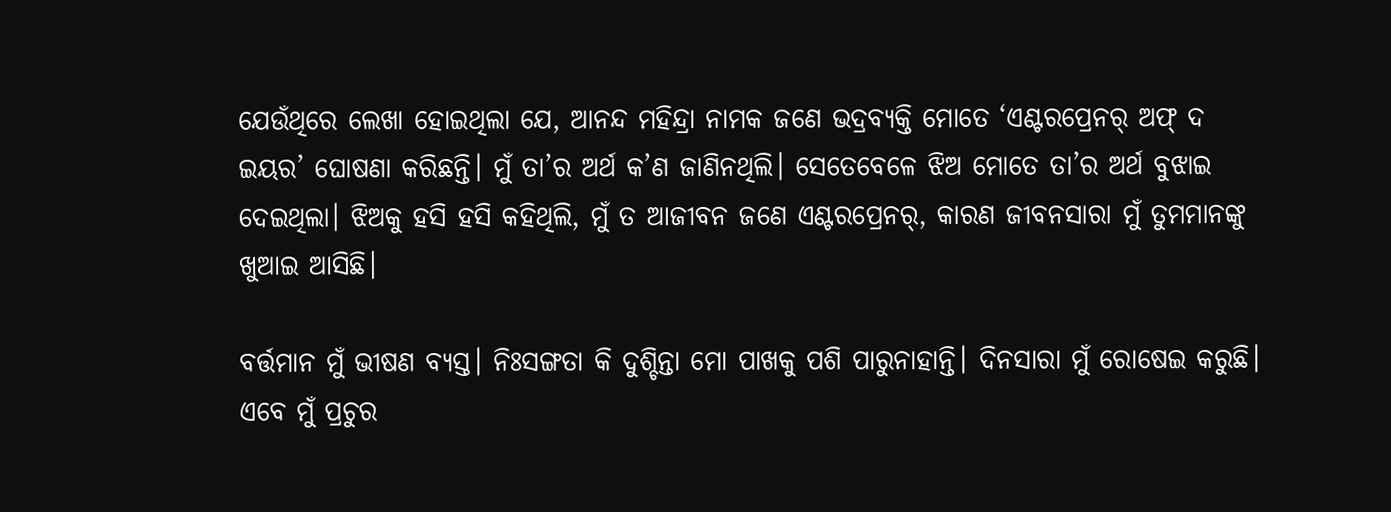ଯେଉଁଥିରେ ଲେଖା ହୋଇଥିଲା ଯେ, ଆନନ୍ଦ ମହିନ୍ଦ୍ରା ନାମକ ଜଣେ ଭଦ୍ରବ୍ୟକ୍ତି ମୋତେ ‘ଏଣ୍ଟରପ୍ରେନର୍ ଅଫ୍ ଦ ଇୟର’ ଘୋଷଣା କରିଛନ୍ତି। ମୁଁ ତା’ର ଅର୍ଥ କ’ଣ ଜାଣିନଥିଲି। ସେତେବେଳେ ଝିଅ ମୋତେ ତା’ର ଅର୍ଥ ବୁଝାଇ ଦେଇଥିଲା। ଝିଅକୁ ହସି ହସି କହିଥିଲି, ମୁଁ ତ ଆଜୀବନ ଜଣେ ଏଣ୍ଟରପ୍ରେନର୍, କାରଣ ଜୀବନସାରା ମୁଁ ତୁମମାନଙ୍କୁ ଖୁଆଇ ଆସିଛି।

ବର୍ତ୍ତମାନ ମୁଁ ଭୀଷଣ ବ୍ୟସ୍ତ। ନିଃସଙ୍ଗତା କି ଦୁଶ୍ଚିନ୍ତା ମୋ ପାଖକୁ ପଶି ପାରୁନାହାନ୍ତି। ଦିନସାରା ମୁଁ ରୋଷେଇ କରୁଛି। ଏବେ ମୁଁ ପ୍ରଚୁର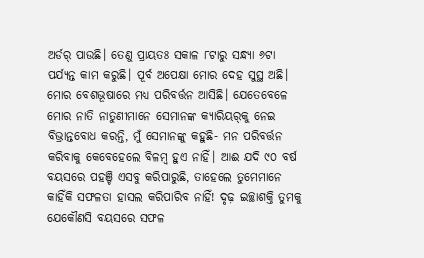ଅର୍ଡର୍‌ ପାଉଛି। ତେଣୁ ପ୍ରାୟତଃ ସକାଳ ୮ଟାରୁ ସନ୍ଧ୍ୟା ୬ଟା ପର୍ଯ୍ୟନ୍ତ କାମ କରୁଛି। ପୂର୍ବ ଅପେକ୍ଷା ମୋର ଦେହ ସୁସ୍ଥ ଅଛି। ମୋର ବେଶଭୂଷାରେ ମଧ୍ୟ ପରିବର୍ତ୍ତନ ଆସିଛି। ଯେତେବେଳେ ମୋର ନାତି ନାତୁଣୀମାନେ ସେମାନଙ୍କ କ୍ୟାରିୟର୍‌କୁ ନେଇ ବିଭ୍ରାନ୍ତବୋଧ କରନ୍ତି, ମୁଁ ସେମାନଙ୍କୁ କହୁଛି- ମନ ପରିବର୍ତ୍ତନ କରିବାକୁ କେବେହେଲେ ବିଳମ୍ବ ହୁଏ ନାହିଁ। ଆଈ ଯଦି ୯୦ ବର୍ଷ ବୟସରେ ପହଞ୍ଚି ଏସବୁ କରିପାରୁଛି, ତାହେଲେ ତୁମେମାନେ କାହିଁକି ସଫଳତା ହାସଲ କରିପାରିବ ନାହିଁ! ଦୃଢ଼ ଇଚ୍ଛାଶକ୍ତି ତୁମକୁ ଯେକୌଣସି ବୟସରେ ସଫଳ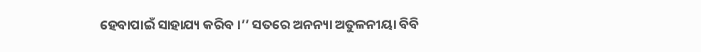ହେବାପାଇଁ ସାହାଯ୍ୟ କରିବ।’’ ସତରେ ଅନନ୍ୟା ଅତୁଳନୀୟା ବିବି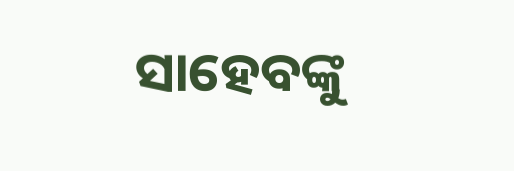ସାହେବଙ୍କୁ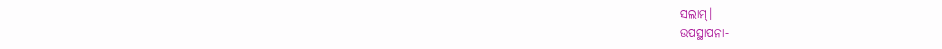ସଲାମ୍‌।
ଉପସ୍ଥାପନା-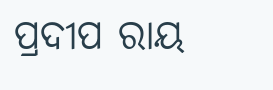ପ୍ରଦୀପ ରାୟ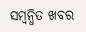ସମ୍ବନ୍ଧିତ ଖବର